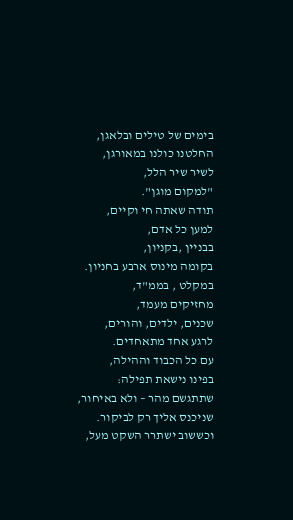בימים של טילים ובלאגן,
החלטנו כולנו במאורגן,
לשיר שיר הלל,
"למקום מוגן".
תודה שאתה חי וקיים,
למען כל אדם,
בבניין ,בקניון,
בקומה מינוס ארבע בחניון.
במקלט , בממ"ד,
מחזיקים מעמד,
שכנים, ילדים, והורים,
לרגע אחד מתאחדים.
עם כל הכבוד וההילה,
בפינו נישאת תפילה:
שתתגשם מהר – ולא באיחור,
שניכנס אליך רק לביקור.
וכששוב ישתרר השקט מעל,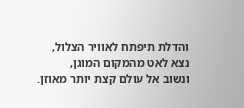והדלת תיפתח לאוויר הצלול,
נצא לאט מהמקום המוגן,
ונשוב אל עולם קצת יותר מאוזן.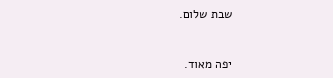שבת שלום.


יפה מאוד.